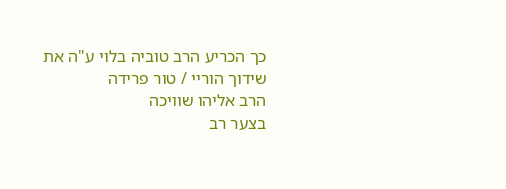כך הכריע הרב טוביה בלוי ע"ה את שידוך הוריי / טור פרידה
הרב אליהו שוויכה
בצער רב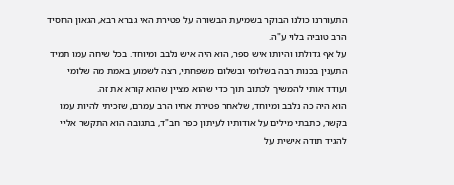התעוררנו כולנו הבוקר בשמיעת הבשורה על פטירת האי גברא רבא, הגאון החסיד הרב טוביה בלוי ע"ה.
על אף גדולתו והיותו איש ספר, הוא היה איש נלבב ומיוחד. בכל שיחה עמו תמיד התענין בכנות רבה בשלומי ובשלום משפחתי, רצה לשמוע באמת מה שלומי ועודד אותי להמשיך לכתוב תוך כדי שהוא מציין שהוא קורא את זה.
הוא היה כה נלבב ומיוחד, שלאחר פטירת אחיו הרב עמרם, שזכיתי להיות עמו בקשר, כתבתי מילים על אודותיו לעיתון כפר חב"ד, בתגובה הוא התקשר אליי להגיד תודה אישית על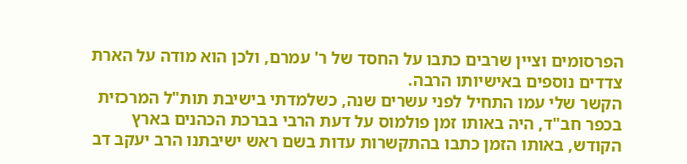הפרסומים וציין שרבים כתבו על החסד של ר' עמרם, ולכן הוא מודה על הארת צדדים נוספים באישיותו הרבה.
הקשר שלי עמו התחיל לפני עשרים שנה, כשלמדתי בישיבת תות"ל המרכזית בכפר חב"ד, היה באותו זמן פולמוס על דעת הרבי בברכת הכהנים בארץ הקודש, באותו הזמן כתבו בהתקשרות עדות בשם ראש ישיבתנו הרב יעקב דב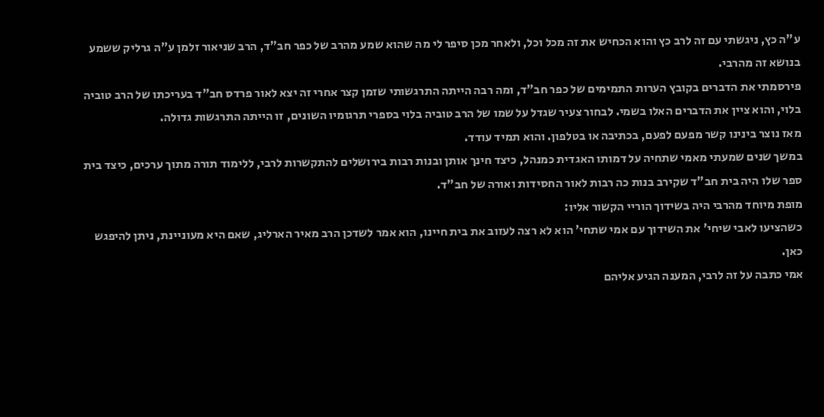ע"ה כץ, ניגשתי עם זה לרב כץ והוא הכחיש את זה מכל וכל, ולאחר מכן סיפר לי מה שהוא שמע מהרב של כפר חב"ד, הרב שניאור זלמן ע"ה גרליק ששמע בנושא זה מהרבי.
פירסמתי את הדברים בקובץ הערות התמימים של כפר חב"ד, ומה רבה הייתה התרגשותי שזמן קצר אחרי זה יצא לאור פרדס חב"ד בעריכתו של הרב טוביה בלוי, והוא ציין את הדברים האלו בשמי. לבחור צעיר שגדל על שמו של הרב טוביה בלוי בספרי תרגומיו השונים, זו הייתה התרגשות גדולה.
מאז נוצר בינינו קשר מפעם לפעם, בכתיבה או בטלפון. והוא תמיד עודד.
במשך שנים שמעתי מאמי שתחיה על דמותו האגדית כמנהל, כיצד חינך אותן ובנות רבות בירושלים להתקשרות לרבי, ללימוד תורה מתוך ערכים, כיצד בית ספר שלו היה בית חב"ד שקירב בנות כה רבות לאור החסידות ואורה של חב"ד.
מופת מיוחד מהרבי היה בשידוך הוריי הקשור אליו:
כשהציעו לאבי שיחי' את השידוך עם אמי שתחי' הוא לא רצה לעזוב את בית חיינו, הוא אמר לשדכן הרב מאיר הארליג, שאם היא מעוניינת, ניתן להיפגש כאן.
אמי כתבה על זה לרבי, המענה הגיע אליהם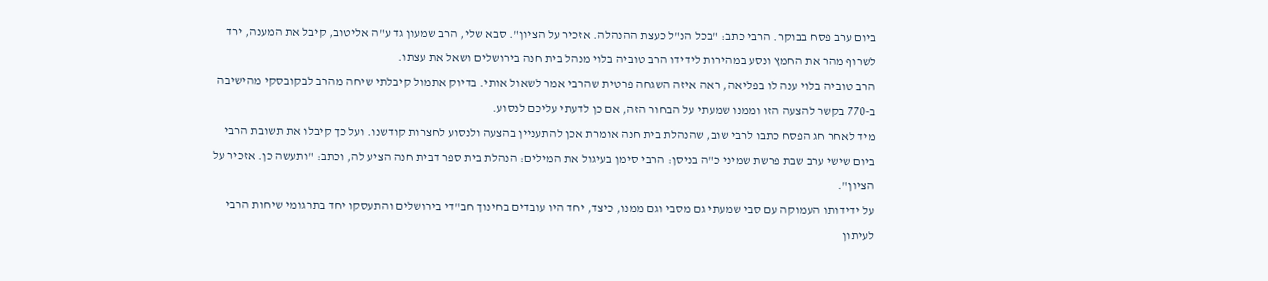ביום ערב פסח בבוקר. הרבי כתב: "בכל הנ"ל כעצת ההנהלה. אזכיר על הציון". סבא שלי, הרב שמעון גד ע"ה אליטוב, קיבל את המענה, ירד לשרוף מהר את החמץ ונסע במהירות לידידו הרב טוביה בלוי מנהל בית חנה בירושלים ושאל את עצתו.
הרב טוביה בלוי ענה לו בפליאה, ראה איזה השגחה פרטית שהרבי אמר לשאול אותי. בדיוק אתמול קיבלתי שיחה מהרב לבקובסקי מהישיבה ב-770 בקשר להצעה הזו וממנו שמעתי על הבחור הזה, אם כן לדעתי עליכם לנסוע.
מיד לאחר חג הפסח כתבו לרבי שוב, שהנהלת בית חנה אומרת אכן להתעניין בהצעה ולנסוע לחצרות קודשנו. ועל כך קיבלו את תשובת הרבי ביום שישי ערב שבת פרשת שמיני כ"ה בניסן: הרבי סימן בעיגול את המילים: הנהלת בית ספר דבית חנה הציע לה, וכתב: "ותעשה כן. אזכיר על הציון".
על ידידותו העמוקה עם סבי שמעתי גם מסבי וגם ממנו, כיצד, יחד היו עובדים בחינוך חב"די בירושלים והתעסקו יחד בתרגומי שיחות הרבי לעיתון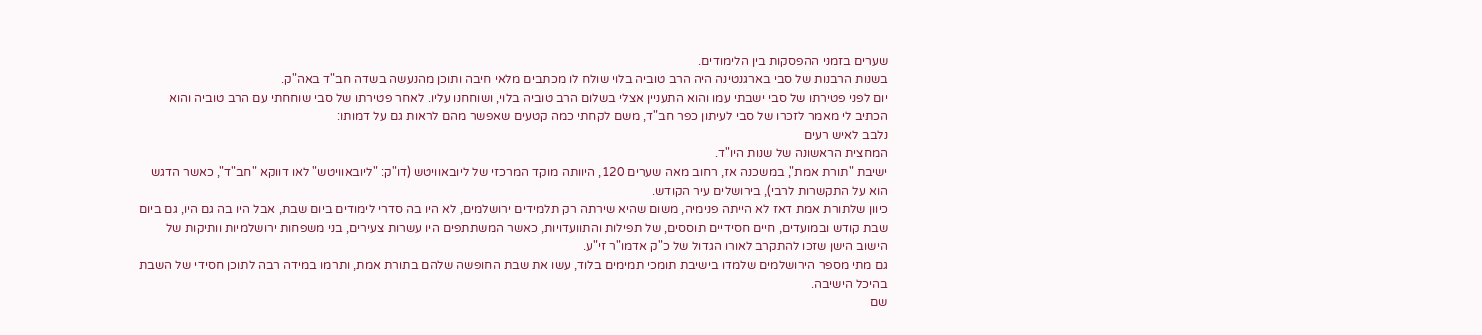שערים בזמני ההפסקות בין הלימודים.
בשנות הרבנות של סבי בארגנטינה היה הרב טוביה בלוי שולח לו מכתבים מלאי חיבה ותוכן מהנעשה בשדה חב"ד באה"ק.
יום לפני פטירתו של סבי ישבתי עמו והוא התעניין אצלי בשלום הרב טוביה בלוי, ושוחחנו עליו. לאחר פטירתו של סבי שוחחתי עם הרב טוביה והוא הכתיב לי מאמר לזכרו של סבי לעיתון כפר חב"ד, משם לקחתי כמה קטעים שאפשר מהם לראות גם על דמותו:
נלבב לאיש רעים
המחצית הראשונה של שנות היו"ד.
ישיבת "תורת אמת", במשכנה אז, רחוב מאה שערים 120, היוותה מוקד המרכזי של ליובאוויטש (דו"ק: "ליובאוויטש" לאו דווקא "חב"ד", כאשר הדגש הוא על התקשרות לרבי), בירושלים עיר הקודש.
כיוון שלתורת אמת דאז לא הייתה פנימיה, משום שהיא שירתה רק תלמידים ירושלמים, לא היו בה סדרי לימודים ביום שבת, אבל היו בה גם היו, גם ביום שבת קודש ובמועדים, חיים חסידיים תוססים, של תפילות והתוועדויות, כאשר המשתתפים היו עשרות צעירים, בני משפחות ירושלמיות וותיקות של הישוב הישן שזכו להתקרב לאורו הגדול של כ"ק אדמו"ר זי"ע.
גם מתי מספר הירושלמים שלמדו בישיבת תומכי תמימים בלוד, עשו את שבת החופשה שלהם בתורת אמת, ותרמו במידה רבה לתוכן חסידי של השבת בהיכל הישיבה.
שם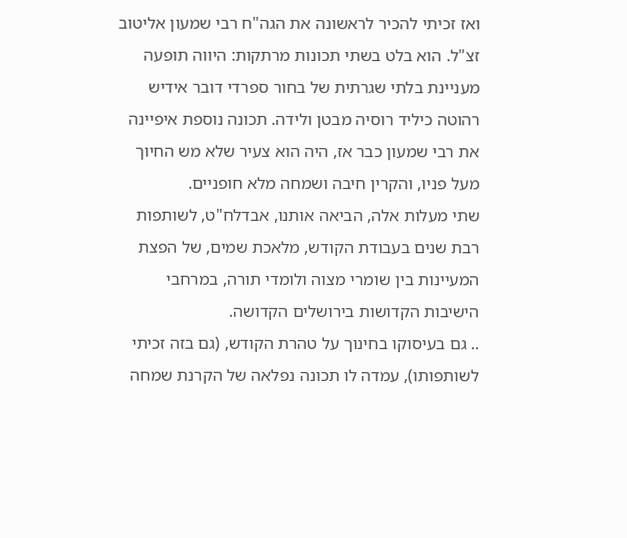ואז זכיתי להכיר לראשונה את הגה"ח רבי שמעון אליטוב זצ"ל. הוא בלט בשתי תכונות מרתקות: היווה תופעה מעניינת בלתי שגרתית של בחור ספרדי דובר אידיש רהוטה כיליד רוסיה מבטן ולידה. תכונה נוספת איפיינה את רבי שמעון כבר אז, היה הוא צעיר שלא מש החיוך מעל פניו, והקרין חיבה ושמחה מלא חופניים.
שתי מעלות אלה, הביאה אותנו, אבדלח"ט, לשותפות רבת שנים בעבודת הקודש, מלאכת שמים, של הפצת המעיינות בין שומרי מצוה ולומדי תורה, במרחבי הישיבות הקדושות בירושלים הקדושה.
.. גם בעיסוקו בחינוך על טהרת הקודש, (גם בזה זכיתי לשותפותו), עמדה לו תכונה נפלאה של הקרנת שמחה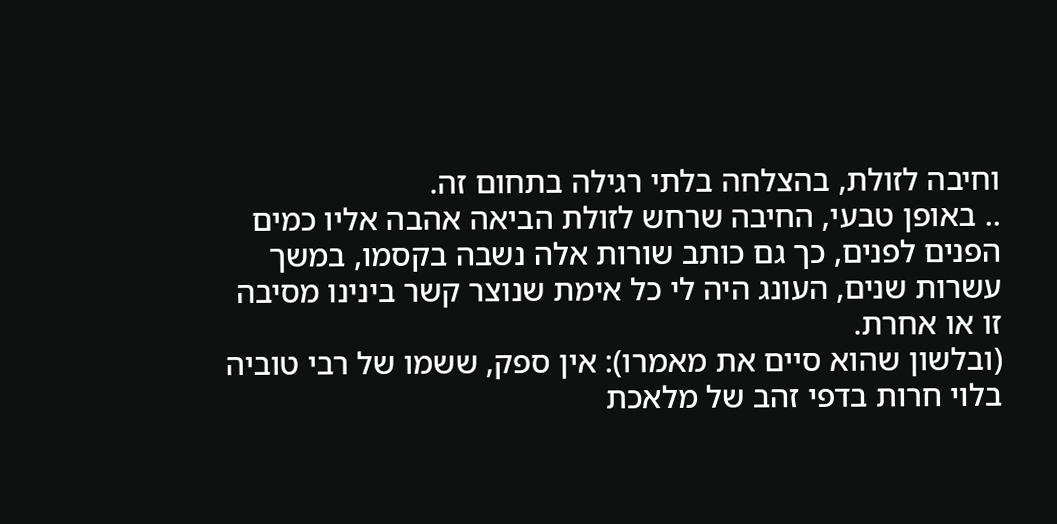וחיבה לזולת, בהצלחה בלתי רגילה בתחום זה.
.. באופן טבעי, החיבה שרחש לזולת הביאה אהבה אליו כמים הפנים לפנים, כך גם כותב שורות אלה נשבה בקסמו, במשך עשרות שנים, העונג היה לי כל אימת שנוצר קשר בינינו מסיבה זו או אחרת.
(ובלשון שהוא סיים את מאמרו): אין ספק, ששמו של רבי טוביה בלוי חרות בדפי זהב של מלאכת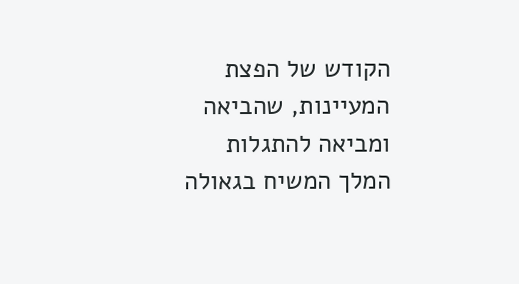הקודש של הפצת המעיינות, שהביאה ומביאה להתגלות המלך המשיח בגאולה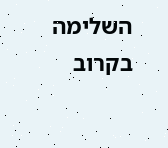השלימה בקרוב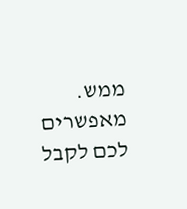ממש.
מאפשרים לכם לקבל